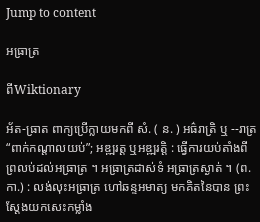Jump to content

អធ្រាត្រ

ពីWiktionary

អ័ត-ធ្រាត ពាក្យប្រើក្លាយមកពី សំ. ( ន. ) អធ៌រាត្រិ ឬ --រាត្រ “ពាក់កណ្តាលយប់”; អឌ្ឍរត្ត ឬអឌ្ឍរត្តិ : ធ្វើការយប់តាំងពីព្រលប់ដល់អធ្រាត្រ ។ អធ្រាត្រដាស់ទំ អធ្រាត្រស្ងាត់ ។ (ព. កា.) : លង់លុះអធ្រាត្រ ហៅឆន្ទអមាត្យ មកគិតនៃបាន ព្រះស្តែងយកសេះកម្លាំង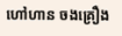ហៅហាន ចងគ្រឿង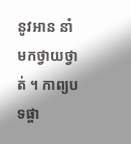នូវអាន នាំមកថ្វាយថ្វាត់ ។ កាព្យបទផ្ចា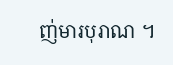ញ់មារបុរាណ ។